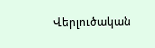Վերլուծական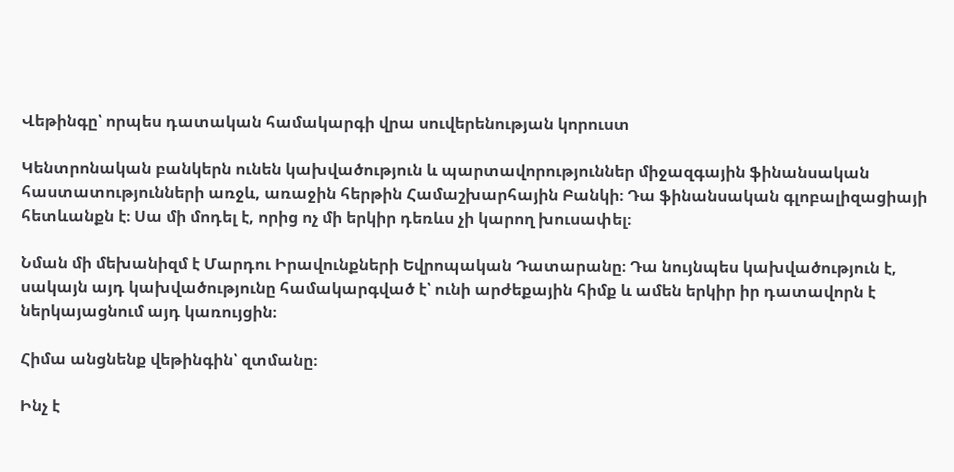Վեթինգը՝ որպես դատական համակարգի վրա սուվերենության կորուստ

Կենտրոնական բանկերն ունեն կախվածություն և պարտավորություններ միջազգային ֆինանսական հաստատությունների առջև, առաջին հերթին Համաշխարհային Բանկի։ Դա ֆինանսական գլոբալիզացիայի հետևանքն է։ Սա մի մոդել է, որից ոչ մի երկիր դեռևս չի կարող խուսափել։

Նման մի մեխանիզմ է Մարդու Իրավունքների Եվրոպական Դատարանը։ Դա նույնպես կախվածություն է, սակայն այդ կախվածությունը համակարգված է՝ ունի արժեքային հիմք և ամեն երկիր իր դատավորն է ներկայացնում այդ կառույցին։

Հիմա անցնենք վեթինգին՝ զտմանը։

Ինչ է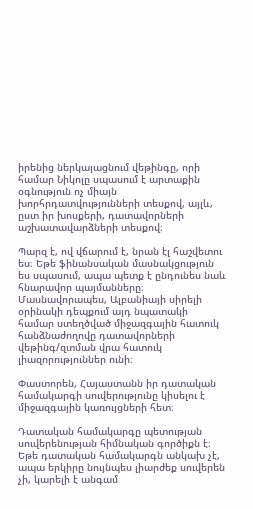իրենից ներկայացնում վեթինգը, որի համար Նիկոլը սպասում է արտաքին օգնություն ոչ միայն խորհրդատվությունների տեսքով, այլև, ըստ իր խոսքերի, դատավորների աշխատավարձների տեսքով։

Պարզ է, ով վճարում է, նրան էլ հաշվետու ես։ Եթե ֆինանսական մասնակցություն ես սպասում, ապա պետք է ընդունես նաև հնարավոր պայմանները։ Մասնավորապես, Ալբանիայի սիրելի օրինակի դեպքում այդ նպատակի համար ստեղծված միջազգային հատուկ հանձնաժողովը դատավորների վեթինգ/զտման վրա հատուկ լիազորություններ ունի։

Փաստորեն, Հայաստանն իր դատական համակարգի սուվերությունը կիսելու է միջազգային կառույցների հետ։

Դատական համակարգը պետության սուվերենության հիմնական գործիքն է։ Եթե դատական համակարգն անկախ չէ, ապա երկիրը նույնպես լիարժեք սուվերեն չի, կարելի է անգամ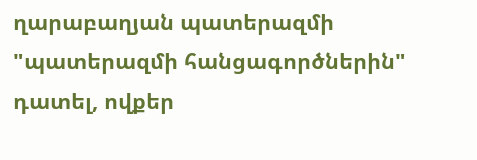ղարաբաղյան պատերազմի "պատերազմի հանցագործներին" դատել, ովքեր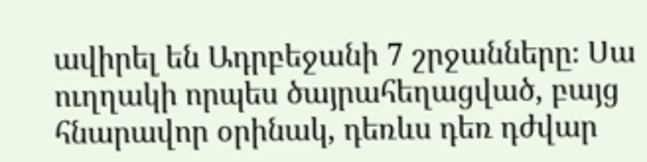ավիրել են Ադրբեջանի 7 շրջանները։ Սա ուղղակի որպես ծայրահեղացված, բայց հնարավոր օրինակ, դեռևս դեռ դժվար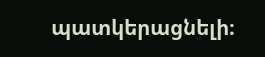պատկերացնելի։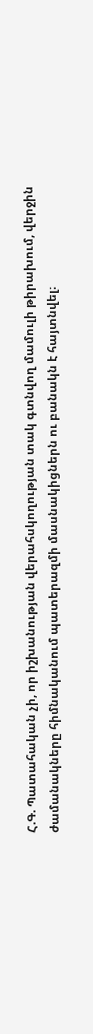Հ.Գ. Պատահական չի, որ իշխանության վերահսկողության տակ գտնվող մամուլի թիրախում, վերջին ժամանակները հիմնականում պատերազմի մասնակիցներն ու բանակն է հայտնվել։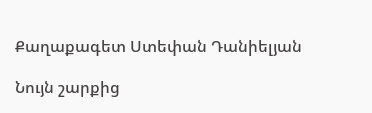Քաղաքագետ Ստեփան Դանիելյան

Նույն շարքից